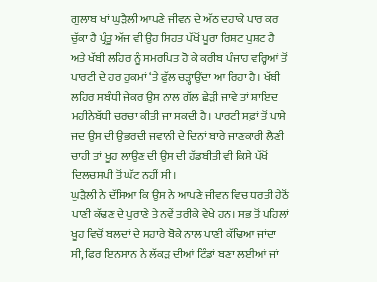ਗੁਲਾਬ ਖਾਂ ਘੁੜੈਲੀ ਆਪਣੇ ਜੀਵਨ ਦੇ ਅੱਠ ਦਹਾਕੇ ਪਾਰ ਕਰ ਚੁੱਕਾ ਹੈ ਪ੍ਰੰਤੂ ਅੱਜ ਵੀ ਉਹ ਸਿਹਤ ਪੱਖੋਂ ਪੂਰਾ ਰਿਸ਼ਟ ਪੁਸ਼ਟ ਹੈ ਅਤੇ ਖੱਬੀ ਲਹਿਰ ਨੂੰ ਸਮਰਪਿਤ ਹੋ ਕੇ ਕਰੀਬ ਪੰਜਾਹ ਵਰ੍ਹਿਆਂ ਤੋਂ ਪਾਰਟੀ ਦੇ ਹਰ ਹੁਕਮਾਂ ‘ਤੇ ਫੁੱਲ ਚੜ੍ਹਾਉਂਦਾ ਆ ਰਿਹਾ ਹੈ। ਖੱਬੀ ਲਹਿਰ ਸਬੰਧੀ ਜੇਕਰ ਉਸ ਨਾਲ ਗੱਲ ਛੇੜੀ ਜਾਵੇ ਤਾਂ ਸ਼ਾਇਦ ਮਹੀਨੇਬੱਧੀ ਚਰਚਾ ਕੀਤੀ ਜਾ ਸਕਦੀ ਹੈ। ਪਾਰਟੀ ਸਫ਼ਾਂ ਤੋਂ ਪਾਸੇ ਜਦ ਉਸ ਦੀ ਉਭਰਦੀ ਜਵਾਨੀ ਦੇ ਦਿਨਾਂ ਬਾਰੇ ਜਾਣਕਾਰੀ ਲੈਣੀ ਚਾਹੀ ਤਾਂ ਖੂਹ ਲਾਉਣ ਦੀ ਉਸ ਦੀ ਹੱਡਬੀਤੀ ਵੀ ਕਿਸੇ ਪੱਖੋਂ ਦਿਲਚਸਪੀ ਤੋਂ ਘੱਟ ਨਹੀਂ ਸੀ।
ਘੁੜੈਲੀ ਨੇ ਦੱਸਿਆ ਕਿ ਉਸ ਨੇ ਆਪਣੇ ਜੀਵਨ ਵਿਚ ਧਰਤੀ ਹੇਠੋਂ ਪਾਣੀ ਕੱਢਣ ਦੇ ਪੁਰਾਣੇ ਤੇ ਨਵੇਂ ਤਰੀਕੇ ਵੇਖੇ ਹਨ। ਸਭ ਤੋਂ ਪਹਿਲਾਂ ਖੂਹ ਵਿਚੋਂ ਬਲਦਾਂ ਦੇ ਸਹਾਰੇ ਬੋਕੇ ਨਾਲ ਪਾਣੀ ਕੱਢਿਆ ਜਾਂਦਾ ਸੀ, ਫਿਰ ਇਨਸਾਨ ਨੇ ਲੱਕੜ ਦੀਆਂ ਟਿੰਡਾਂ ਬਣਾ ਲਈਆਂ ਜਾਂ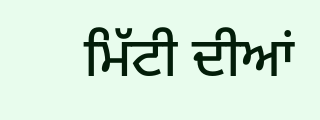ਮਿੱਟੀ ਦੀਆਂ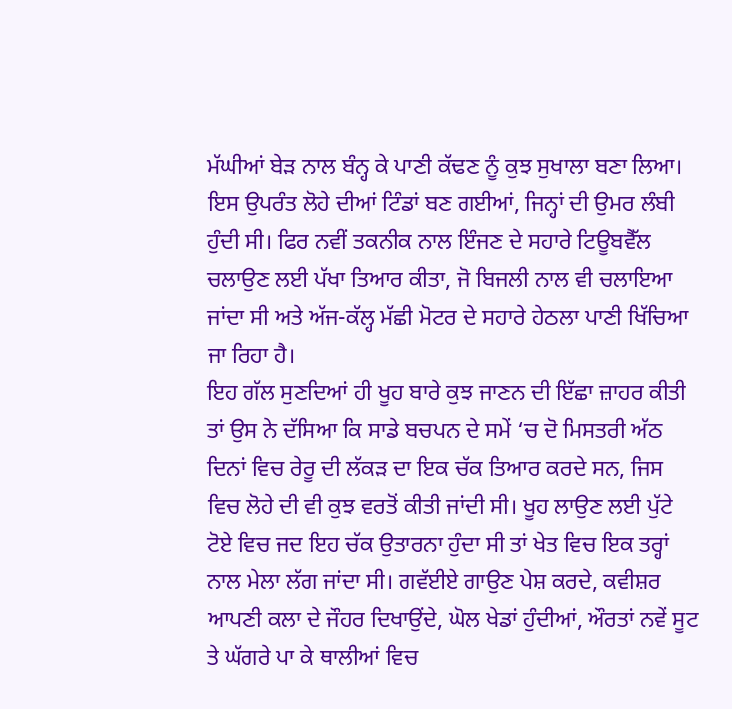ਮੱਘੀਆਂ ਬੇੜ ਨਾਲ ਬੰਨ੍ਹ ਕੇ ਪਾਣੀ ਕੱਢਣ ਨੂੰ ਕੁਝ ਸੁਖਾਲਾ ਬਣਾ ਲਿਆ। ਇਸ ਉਪਰੰਤ ਲੋਹੇ ਦੀਆਂ ਟਿੰਡਾਂ ਬਣ ਗਈਆਂ, ਜਿਨ੍ਹਾਂ ਦੀ ਉਮਰ ਲੰਬੀ ਹੁੰਦੀ ਸੀ। ਫਿਰ ਨਵੀਂ ਤਕਨੀਕ ਨਾਲ ਇੰਜਣ ਦੇ ਸਹਾਰੇ ਟਿਊਬਵੈੱਲ ਚਲਾਉਣ ਲਈ ਪੱਖਾ ਤਿਆਰ ਕੀਤਾ, ਜੋ ਬਿਜਲੀ ਨਾਲ ਵੀ ਚਲਾਇਆ ਜਾਂਦਾ ਸੀ ਅਤੇ ਅੱਜ-ਕੱਲ੍ਹ ਮੱਛੀ ਮੋਟਰ ਦੇ ਸਹਾਰੇ ਹੇਠਲਾ ਪਾਣੀ ਖਿੱਚਿਆ ਜਾ ਰਿਹਾ ਹੈ।
ਇਹ ਗੱਲ ਸੁਣਦਿਆਂ ਹੀ ਖੂਹ ਬਾਰੇ ਕੁਝ ਜਾਣਨ ਦੀ ਇੱਛਾ ਜ਼ਾਹਰ ਕੀਤੀ ਤਾਂ ਉਸ ਨੇ ਦੱਸਿਆ ਕਿ ਸਾਡੇ ਬਚਪਨ ਦੇ ਸਮੇਂ ‘ਚ ਦੋ ਮਿਸਤਰੀ ਅੱਠ ਦਿਨਾਂ ਵਿਚ ਰੇਰੂ ਦੀ ਲੱਕੜ ਦਾ ਇਕ ਚੱਕ ਤਿਆਰ ਕਰਦੇ ਸਨ, ਜਿਸ ਵਿਚ ਲੋਹੇ ਦੀ ਵੀ ਕੁਝ ਵਰਤੋਂ ਕੀਤੀ ਜਾਂਦੀ ਸੀ। ਖੂਹ ਲਾਉਣ ਲਈ ਪੁੱਟੇ ਟੋਏ ਵਿਚ ਜਦ ਇਹ ਚੱਕ ਉਤਾਰਨਾ ਹੁੰਦਾ ਸੀ ਤਾਂ ਖੇਤ ਵਿਚ ਇਕ ਤਰ੍ਹਾਂ ਨਾਲ ਮੇਲਾ ਲੱਗ ਜਾਂਦਾ ਸੀ। ਗਵੱਈਏ ਗਾਉਣ ਪੇਸ਼ ਕਰਦੇ, ਕਵੀਸ਼ਰ ਆਪਣੀ ਕਲਾ ਦੇ ਜੌਹਰ ਦਿਖਾਉਂਦੇ, ਘੋਲ ਖੇਡਾਂ ਹੁੰਦੀਆਂ, ਔਰਤਾਂ ਨਵੇਂ ਸੂਟ ਤੇ ਘੱਗਰੇ ਪਾ ਕੇ ਥਾਲੀਆਂ ਵਿਚ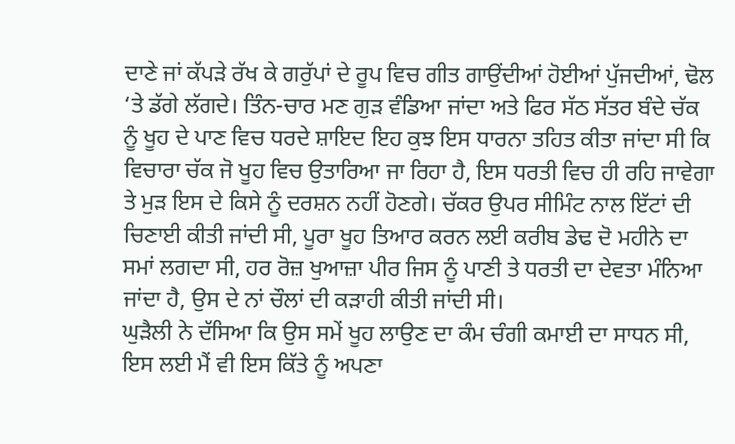ਦਾਣੇ ਜਾਂ ਕੱਪੜੇ ਰੱਖ ਕੇ ਗਰੁੱਪਾਂ ਦੇ ਰੂਪ ਵਿਚ ਗੀਤ ਗਾਉਂਦੀਆਂ ਹੋਈਆਂ ਪੁੱਜਦੀਆਂ, ਢੋਲ ‘ਤੇ ਡੱਗੇ ਲੱਗਦੇ। ਤਿੰਨ-ਚਾਰ ਮਣ ਗੁੜ ਵੰਡਿਆ ਜਾਂਦਾ ਅਤੇ ਫਿਰ ਸੱਠ ਸੱਤਰ ਬੰਦੇ ਚੱਕ ਨੂੰ ਖੂਹ ਦੇ ਪਾਣ ਵਿਚ ਧਰਦੇ ਸ਼ਾਇਦ ਇਹ ਕੁਝ ਇਸ ਧਾਰਨਾ ਤਹਿਤ ਕੀਤਾ ਜਾਂਦਾ ਸੀ ਕਿ ਵਿਚਾਰਾ ਚੱਕ ਜੋ ਖੂਹ ਵਿਚ ਉਤਾਰਿਆ ਜਾ ਰਿਹਾ ਹੈ, ਇਸ ਧਰਤੀ ਵਿਚ ਹੀ ਰਹਿ ਜਾਵੇਗਾ ਤੇ ਮੁੜ ਇਸ ਦੇ ਕਿਸੇ ਨੂੰ ਦਰਸ਼ਨ ਨਹੀਂ ਹੋਣਗੇ। ਚੱਕਰ ਉਪਰ ਸੀਮਿੰਟ ਨਾਲ ਇੱਟਾਂ ਦੀ ਚਿਣਾਈ ਕੀਤੀ ਜਾਂਦੀ ਸੀ, ਪੂਰਾ ਖੂਹ ਤਿਆਰ ਕਰਨ ਲਈ ਕਰੀਬ ਡੇਢ ਦੋ ਮਹੀਨੇ ਦਾ ਸਮਾਂ ਲਗਦਾ ਸੀ, ਹਰ ਰੋਜ਼ ਖੁਆਜ਼ਾ ਪੀਰ ਜਿਸ ਨੂੰ ਪਾਣੀ ਤੇ ਧਰਤੀ ਦਾ ਦੇਵਤਾ ਮੰਨਿਆ ਜਾਂਦਾ ਹੈ, ਉਸ ਦੇ ਨਾਂ ਚੌਲਾਂ ਦੀ ਕੜਾਹੀ ਕੀਤੀ ਜਾਂਦੀ ਸੀ।
ਘੁੜੈਲੀ ਨੇ ਦੱਸਿਆ ਕਿ ਉਸ ਸਮੇਂ ਖੂਹ ਲਾਉਣ ਦਾ ਕੰਮ ਚੰਗੀ ਕਮਾਈ ਦਾ ਸਾਧਨ ਸੀ, ਇਸ ਲਈ ਮੈਂ ਵੀ ਇਸ ਕਿੱਤੇ ਨੂੰ ਅਪਣਾ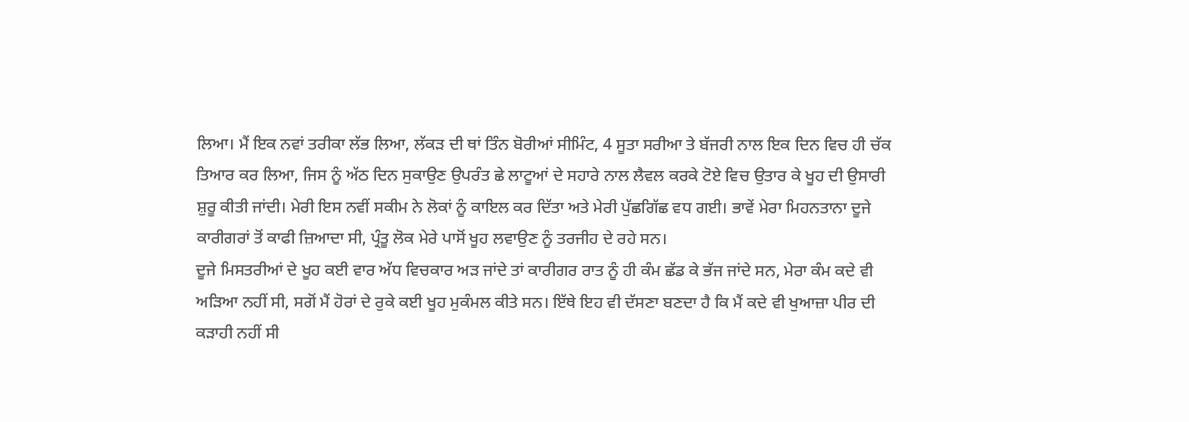ਲਿਆ। ਮੈਂ ਇਕ ਨਵਾਂ ਤਰੀਕਾ ਲੱਭ ਲਿਆ, ਲੱਕੜ ਦੀ ਥਾਂ ਤਿੰਨ ਬੋਰੀਆਂ ਸੀਮਿੰਟ, 4 ਸੂਤਾ ਸਰੀਆ ਤੇ ਬੱਜਰੀ ਨਾਲ ਇਕ ਦਿਨ ਵਿਚ ਹੀ ਚੱਕ ਤਿਆਰ ਕਰ ਲਿਆ, ਜਿਸ ਨੂੰ ਅੱਠ ਦਿਨ ਸੁਕਾਉਣ ਉਪਰੰਤ ਛੇ ਲਾਟੂਆਂ ਦੇ ਸਹਾਰੇ ਨਾਲ ਲੈਵਲ ਕਰਕੇ ਟੋਏ ਵਿਚ ਉਤਾਰ ਕੇ ਖੂਹ ਦੀ ਉਸਾਰੀ ਸ਼ੁਰੂ ਕੀਤੀ ਜਾਂਦੀ। ਮੇਰੀ ਇਸ ਨਵੀਂ ਸਕੀਮ ਨੇ ਲੋਕਾਂ ਨੂੰ ਕਾਇਲ ਕਰ ਦਿੱਤਾ ਅਤੇ ਮੇਰੀ ਪੁੱਛਗਿੱਛ ਵਧ ਗਈ। ਭਾਵੇਂ ਮੇਰਾ ਮਿਹਨਤਾਨਾ ਦੂਜੇ ਕਾਰੀਗਰਾਂ ਤੋਂ ਕਾਫੀ ਜ਼ਿਆਦਾ ਸੀ, ਪ੍ਰੰਤੂ ਲੋਕ ਮੇਰੇ ਪਾਸੋਂ ਖੂਹ ਲਵਾਉਣ ਨੂੰ ਤਰਜੀਹ ਦੇ ਰਹੇ ਸਨ।
ਦੂਜੇ ਮਿਸਤਰੀਆਂ ਦੇ ਖੂਹ ਕਈ ਵਾਰ ਅੱਧ ਵਿਚਕਾਰ ਅੜ ਜਾਂਦੇ ਤਾਂ ਕਾਰੀਗਰ ਰਾਤ ਨੂੰ ਹੀ ਕੰਮ ਛੱਡ ਕੇ ਭੱਜ ਜਾਂਦੇ ਸਨ, ਮੇਰਾ ਕੰਮ ਕਦੇ ਵੀ ਅੜਿਆ ਨਹੀਂ ਸੀ, ਸਗੋਂ ਮੈਂ ਹੋਰਾਂ ਦੇ ਰੁਕੇ ਕਈ ਖੂਹ ਮੁਕੰਮਲ ਕੀਤੇ ਸਨ। ਇੱਥੇ ਇਹ ਵੀ ਦੱਸਣਾ ਬਣਦਾ ਹੈ ਕਿ ਮੈਂ ਕਦੇ ਵੀ ਖੁਆਜ਼ਾ ਪੀਰ ਦੀ ਕੜਾਹੀ ਨਹੀਂ ਸੀ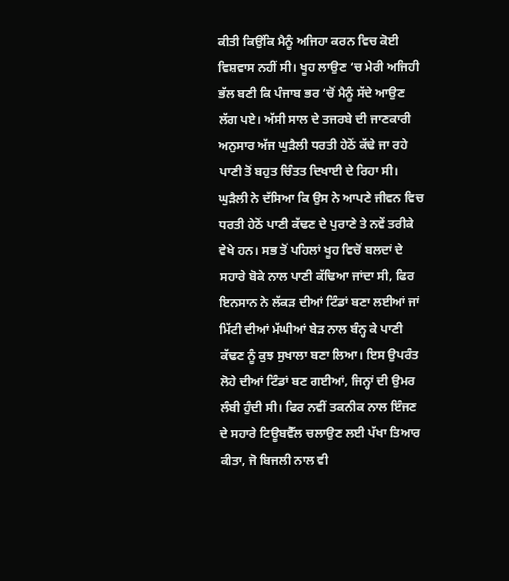ਕੀਤੀ ਕਿਉਂਕਿ ਮੈਨੂੰ ਅਜਿਹਾ ਕਰਨ ਵਿਚ ਕੋਈ ਵਿਸ਼ਵਾਸ ਨਹੀਂ ਸੀ। ਖੂਹ ਲਾਉਣ ‘ਚ ਮੇਰੀ ਅਜਿਹੀ ਭੱਲ ਬਣੀ ਕਿ ਪੰਜਾਬ ਭਰ ‘ਚੋਂ ਮੈਨੂੰ ਸੱਦੇ ਆਉਣ ਲੱਗ ਪਏ। ਅੱਸੀ ਸਾਲ ਦੇ ਤਜਰਬੇ ਦੀ ਜਾਣਕਾਰੀ ਅਨੁਸਾਰ ਅੱਜ ਘੁੜੈਲੀ ਧਰਤੀ ਹੇਠੋਂ ਕੱਢੇ ਜਾ ਰਹੇ ਪਾਣੀ ਤੋਂ ਬਹੁਤ ਚਿੰਤਤ ਦਿਖਾਈ ਦੇ ਰਿਹਾ ਸੀ।
ਘੁੜੈਲੀ ਨੇ ਦੱਸਿਆ ਕਿ ਉਸ ਨੇ ਆਪਣੇ ਜੀਵਨ ਵਿਚ ਧਰਤੀ ਹੇਠੋਂ ਪਾਣੀ ਕੱਢਣ ਦੇ ਪੁਰਾਣੇ ਤੇ ਨਵੇਂ ਤਰੀਕੇ ਵੇਖੇ ਹਨ। ਸਭ ਤੋਂ ਪਹਿਲਾਂ ਖੂਹ ਵਿਚੋਂ ਬਲਦਾਂ ਦੇ ਸਹਾਰੇ ਬੋਕੇ ਨਾਲ ਪਾਣੀ ਕੱਢਿਆ ਜਾਂਦਾ ਸੀ, ਫਿਰ ਇਨਸਾਨ ਨੇ ਲੱਕੜ ਦੀਆਂ ਟਿੰਡਾਂ ਬਣਾ ਲਈਆਂ ਜਾਂ ਮਿੱਟੀ ਦੀਆਂ ਮੱਘੀਆਂ ਬੇੜ ਨਾਲ ਬੰਨ੍ਹ ਕੇ ਪਾਣੀ ਕੱਢਣ ਨੂੰ ਕੁਝ ਸੁਖਾਲਾ ਬਣਾ ਲਿਆ। ਇਸ ਉਪਰੰਤ ਲੋਹੇ ਦੀਆਂ ਟਿੰਡਾਂ ਬਣ ਗਈਆਂ, ਜਿਨ੍ਹਾਂ ਦੀ ਉਮਰ ਲੰਬੀ ਹੁੰਦੀ ਸੀ। ਫਿਰ ਨਵੀਂ ਤਕਨੀਕ ਨਾਲ ਇੰਜਣ ਦੇ ਸਹਾਰੇ ਟਿਊਬਵੈੱਲ ਚਲਾਉਣ ਲਈ ਪੱਖਾ ਤਿਆਰ ਕੀਤਾ, ਜੋ ਬਿਜਲੀ ਨਾਲ ਵੀ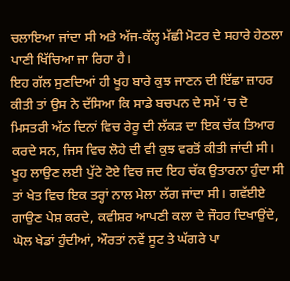ਚਲਾਇਆ ਜਾਂਦਾ ਸੀ ਅਤੇ ਅੱਜ-ਕੱਲ੍ਹ ਮੱਛੀ ਮੋਟਰ ਦੇ ਸਹਾਰੇ ਹੇਠਲਾ ਪਾਣੀ ਖਿੱਚਿਆ ਜਾ ਰਿਹਾ ਹੈ।
ਇਹ ਗੱਲ ਸੁਣਦਿਆਂ ਹੀ ਖੂਹ ਬਾਰੇ ਕੁਝ ਜਾਣਨ ਦੀ ਇੱਛਾ ਜ਼ਾਹਰ ਕੀਤੀ ਤਾਂ ਉਸ ਨੇ ਦੱਸਿਆ ਕਿ ਸਾਡੇ ਬਚਪਨ ਦੇ ਸਮੇਂ ‘ਚ ਦੋ ਮਿਸਤਰੀ ਅੱਠ ਦਿਨਾਂ ਵਿਚ ਰੇਰੂ ਦੀ ਲੱਕੜ ਦਾ ਇਕ ਚੱਕ ਤਿਆਰ ਕਰਦੇ ਸਨ, ਜਿਸ ਵਿਚ ਲੋਹੇ ਦੀ ਵੀ ਕੁਝ ਵਰਤੋਂ ਕੀਤੀ ਜਾਂਦੀ ਸੀ। ਖੂਹ ਲਾਉਣ ਲਈ ਪੁੱਟੇ ਟੋਏ ਵਿਚ ਜਦ ਇਹ ਚੱਕ ਉਤਾਰਨਾ ਹੁੰਦਾ ਸੀ ਤਾਂ ਖੇਤ ਵਿਚ ਇਕ ਤਰ੍ਹਾਂ ਨਾਲ ਮੇਲਾ ਲੱਗ ਜਾਂਦਾ ਸੀ। ਗਵੱਈਏ ਗਾਉਣ ਪੇਸ਼ ਕਰਦੇ, ਕਵੀਸ਼ਰ ਆਪਣੀ ਕਲਾ ਦੇ ਜੌਹਰ ਦਿਖਾਉਂਦੇ, ਘੋਲ ਖੇਡਾਂ ਹੁੰਦੀਆਂ, ਔਰਤਾਂ ਨਵੇਂ ਸੂਟ ਤੇ ਘੱਗਰੇ ਪਾ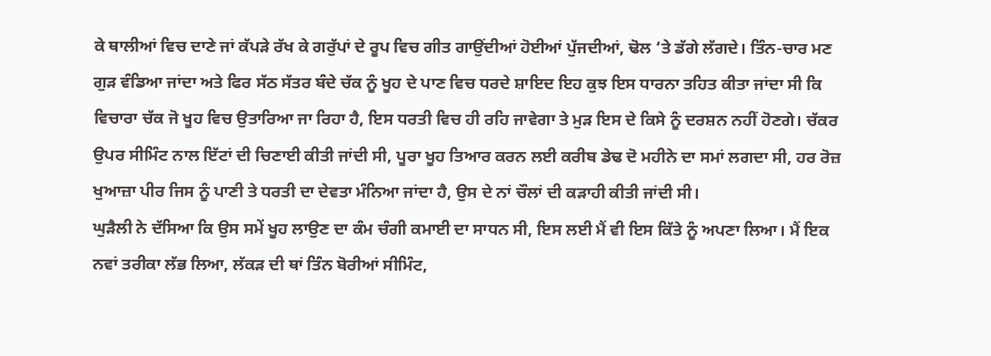ਕੇ ਥਾਲੀਆਂ ਵਿਚ ਦਾਣੇ ਜਾਂ ਕੱਪੜੇ ਰੱਖ ਕੇ ਗਰੁੱਪਾਂ ਦੇ ਰੂਪ ਵਿਚ ਗੀਤ ਗਾਉਂਦੀਆਂ ਹੋਈਆਂ ਪੁੱਜਦੀਆਂ, ਢੋਲ ‘ਤੇ ਡੱਗੇ ਲੱਗਦੇ। ਤਿੰਨ-ਚਾਰ ਮਣ ਗੁੜ ਵੰਡਿਆ ਜਾਂਦਾ ਅਤੇ ਫਿਰ ਸੱਠ ਸੱਤਰ ਬੰਦੇ ਚੱਕ ਨੂੰ ਖੂਹ ਦੇ ਪਾਣ ਵਿਚ ਧਰਦੇ ਸ਼ਾਇਦ ਇਹ ਕੁਝ ਇਸ ਧਾਰਨਾ ਤਹਿਤ ਕੀਤਾ ਜਾਂਦਾ ਸੀ ਕਿ ਵਿਚਾਰਾ ਚੱਕ ਜੋ ਖੂਹ ਵਿਚ ਉਤਾਰਿਆ ਜਾ ਰਿਹਾ ਹੈ, ਇਸ ਧਰਤੀ ਵਿਚ ਹੀ ਰਹਿ ਜਾਵੇਗਾ ਤੇ ਮੁੜ ਇਸ ਦੇ ਕਿਸੇ ਨੂੰ ਦਰਸ਼ਨ ਨਹੀਂ ਹੋਣਗੇ। ਚੱਕਰ ਉਪਰ ਸੀਮਿੰਟ ਨਾਲ ਇੱਟਾਂ ਦੀ ਚਿਣਾਈ ਕੀਤੀ ਜਾਂਦੀ ਸੀ, ਪੂਰਾ ਖੂਹ ਤਿਆਰ ਕਰਨ ਲਈ ਕਰੀਬ ਡੇਢ ਦੋ ਮਹੀਨੇ ਦਾ ਸਮਾਂ ਲਗਦਾ ਸੀ, ਹਰ ਰੋਜ਼ ਖੁਆਜ਼ਾ ਪੀਰ ਜਿਸ ਨੂੰ ਪਾਣੀ ਤੇ ਧਰਤੀ ਦਾ ਦੇਵਤਾ ਮੰਨਿਆ ਜਾਂਦਾ ਹੈ, ਉਸ ਦੇ ਨਾਂ ਚੌਲਾਂ ਦੀ ਕੜਾਹੀ ਕੀਤੀ ਜਾਂਦੀ ਸੀ।
ਘੁੜੈਲੀ ਨੇ ਦੱਸਿਆ ਕਿ ਉਸ ਸਮੇਂ ਖੂਹ ਲਾਉਣ ਦਾ ਕੰਮ ਚੰਗੀ ਕਮਾਈ ਦਾ ਸਾਧਨ ਸੀ, ਇਸ ਲਈ ਮੈਂ ਵੀ ਇਸ ਕਿੱਤੇ ਨੂੰ ਅਪਣਾ ਲਿਆ। ਮੈਂ ਇਕ ਨਵਾਂ ਤਰੀਕਾ ਲੱਭ ਲਿਆ, ਲੱਕੜ ਦੀ ਥਾਂ ਤਿੰਨ ਬੋਰੀਆਂ ਸੀਮਿੰਟ,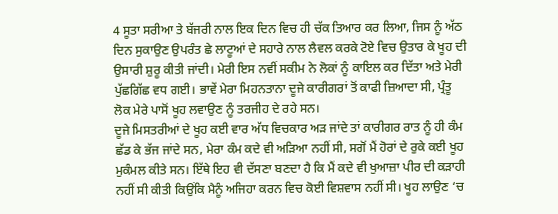4 ਸੂਤਾ ਸਰੀਆ ਤੇ ਬੱਜਰੀ ਨਾਲ ਇਕ ਦਿਨ ਵਿਚ ਹੀ ਚੱਕ ਤਿਆਰ ਕਰ ਲਿਆ, ਜਿਸ ਨੂੰ ਅੱਠ ਦਿਨ ਸੁਕਾਉਣ ਉਪਰੰਤ ਛੇ ਲਾਟੂਆਂ ਦੇ ਸਹਾਰੇ ਨਾਲ ਲੈਵਲ ਕਰਕੇ ਟੋਏ ਵਿਚ ਉਤਾਰ ਕੇ ਖੂਹ ਦੀ ਉਸਾਰੀ ਸ਼ੁਰੂ ਕੀਤੀ ਜਾਂਦੀ। ਮੇਰੀ ਇਸ ਨਵੀਂ ਸਕੀਮ ਨੇ ਲੋਕਾਂ ਨੂੰ ਕਾਇਲ ਕਰ ਦਿੱਤਾ ਅਤੇ ਮੇਰੀ ਪੁੱਛਗਿੱਛ ਵਧ ਗਈ। ਭਾਵੇਂ ਮੇਰਾ ਮਿਹਨਤਾਨਾ ਦੂਜੇ ਕਾਰੀਗਰਾਂ ਤੋਂ ਕਾਫੀ ਜ਼ਿਆਦਾ ਸੀ, ਪ੍ਰੰਤੂ ਲੋਕ ਮੇਰੇ ਪਾਸੋਂ ਖੂਹ ਲਵਾਉਣ ਨੂੰ ਤਰਜੀਹ ਦੇ ਰਹੇ ਸਨ।
ਦੂਜੇ ਮਿਸਤਰੀਆਂ ਦੇ ਖੂਹ ਕਈ ਵਾਰ ਅੱਧ ਵਿਚਕਾਰ ਅੜ ਜਾਂਦੇ ਤਾਂ ਕਾਰੀਗਰ ਰਾਤ ਨੂੰ ਹੀ ਕੰਮ ਛੱਡ ਕੇ ਭੱਜ ਜਾਂਦੇ ਸਨ, ਮੇਰਾ ਕੰਮ ਕਦੇ ਵੀ ਅੜਿਆ ਨਹੀਂ ਸੀ, ਸਗੋਂ ਮੈਂ ਹੋਰਾਂ ਦੇ ਰੁਕੇ ਕਈ ਖੂਹ ਮੁਕੰਮਲ ਕੀਤੇ ਸਨ। ਇੱਥੇ ਇਹ ਵੀ ਦੱਸਣਾ ਬਣਦਾ ਹੈ ਕਿ ਮੈਂ ਕਦੇ ਵੀ ਖੁਆਜ਼ਾ ਪੀਰ ਦੀ ਕੜਾਹੀ ਨਹੀਂ ਸੀ ਕੀਤੀ ਕਿਉਂਕਿ ਮੈਨੂੰ ਅਜਿਹਾ ਕਰਨ ਵਿਚ ਕੋਈ ਵਿਸ਼ਵਾਸ ਨਹੀਂ ਸੀ। ਖੂਹ ਲਾਉਣ ‘ਚ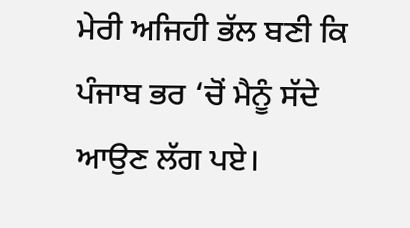ਮੇਰੀ ਅਜਿਹੀ ਭੱਲ ਬਣੀ ਕਿ ਪੰਜਾਬ ਭਰ ‘ਚੋਂ ਮੈਨੂੰ ਸੱਦੇ ਆਉਣ ਲੱਗ ਪਏ।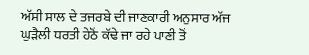ਅੱਸੀ ਸਾਲ ਦੇ ਤਜਰਬੇ ਦੀ ਜਾਣਕਾਰੀ ਅਨੁਸਾਰ ਅੱਜ ਘੁੜੈਲੀ ਧਰਤੀ ਹੇਠੋਂ ਕੱਢੇ ਜਾ ਰਹੇ ਪਾਣੀ ਤੋਂ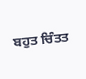ਬਹੁਤ ਚਿੰਤਤ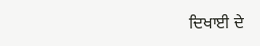ਦਿਖਾਈ ਦੇ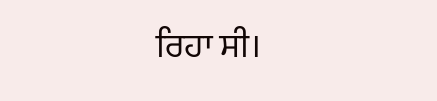ਰਿਹਾ ਸੀ।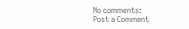No comments:
Post a Comment